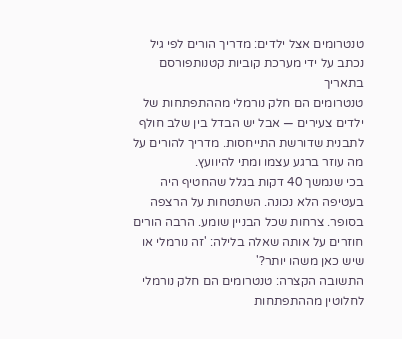טנטרומים אצל ילדים: מדריך הורים לפי גיל
נכתב על ידי מערכת קוביות קטנותפורסם בתאריך
טנטרומים הם חלק נורמלי מההתפתחות של ילדים צעירים — אבל יש הבדל בין שלב חולף לתבנית שדורשת התייחסות. מדריך להורים על מה עוזר ברגע עצמו ומתי להיוועץ.
בכי שנמשך 40 דקות בגלל שהחטיף היה בעטיפה הלא נכונה. השתטחות על הרצפה בסופר. צרחות שכל הבניין שומע. הרבה הורים חוזרים על אותה שאלה בלילה: 'זה נורמלי או שיש כאן משהו יותר?'
התשובה הקצרה: טנטרומים הם חלק נורמלי לחלוטין מההתפתחות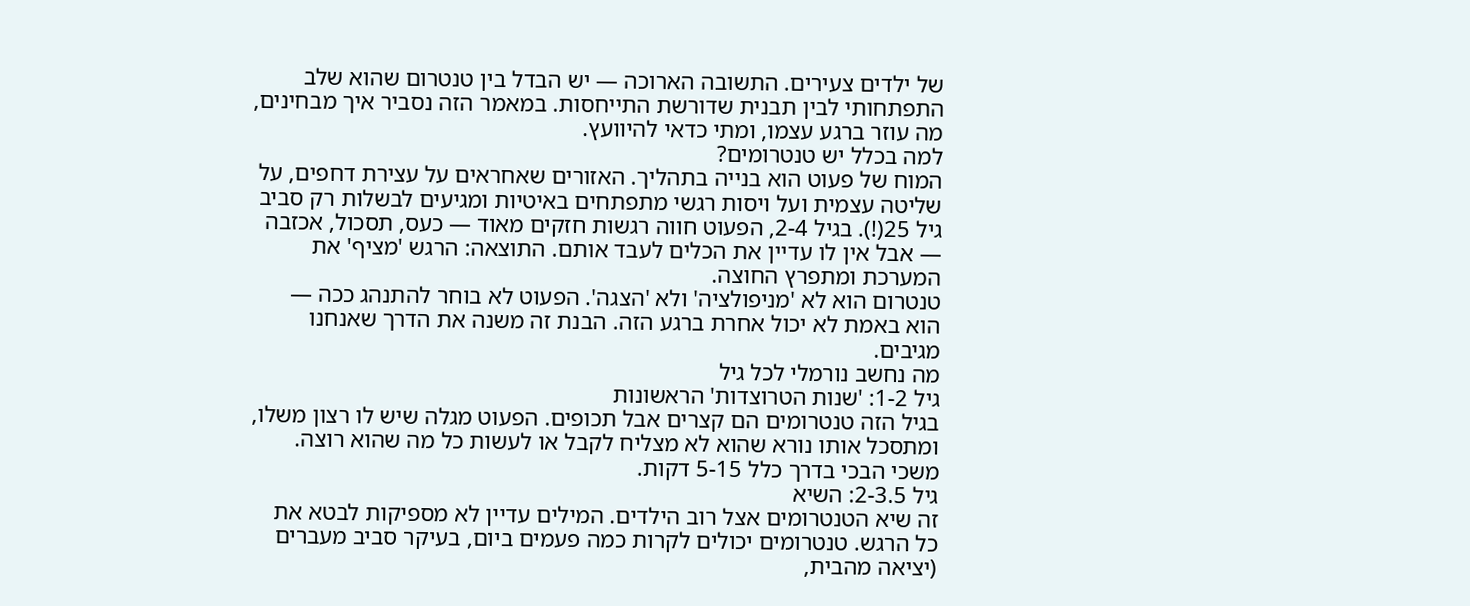של ילדים צעירים. התשובה הארוכה — יש הבדל בין טנטרום שהוא שלב התפתחותי לבין תבנית שדורשת התייחסות. במאמר הזה נסביר איך מבחינים, מה עוזר ברגע עצמו, ומתי כדאי להיוועץ.
למה בכלל יש טנטרומים?
המוח של פעוט הוא בנייה בתהליך. האזורים שאחראים על עצירת דחפים, על שליטה עצמית ועל ויסות רגשי מתפתחים באיטיות ומגיעים לבשלות רק סביב גיל 25(!). בגיל 2-4, הפעוט חווה רגשות חזקים מאוד — כעס, תסכול, אכזבה — אבל אין לו עדיין את הכלים לעבד אותם. התוצאה: הרגש 'מציף' את המערכת ומתפרץ החוצה.
טנטרום הוא לא 'מניפולציה' ולא 'הצגה'. הפעוט לא בוחר להתנהג ככה — הוא באמת לא יכול אחרת ברגע הזה. הבנת זה משנה את הדרך שאנחנו מגיבים.
מה נחשב נורמלי לכל גיל
גיל 1-2: 'שנות הטרוצדות' הראשונות
בגיל הזה טנטרומים הם קצרים אבל תכופים. הפעוט מגלה שיש לו רצון משלו, ומתסכל אותו נורא שהוא לא מצליח לקבל או לעשות כל מה שהוא רוצה. משכי הבכי בדרך כלל 5-15 דקות.
גיל 2-3.5: השיא
זה שיא הטנטרומים אצל רוב הילדים. המילים עדיין לא מספיקות לבטא את כל הרגש. טנטרומים יכולים לקרות כמה פעמים ביום, בעיקר סביב מעברים (יציאה מהבית,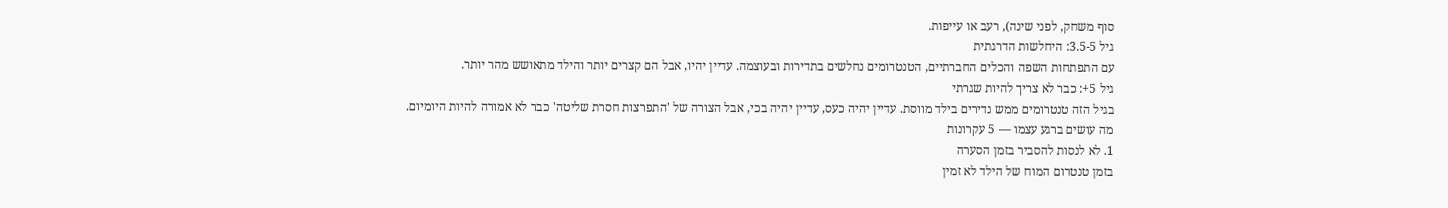סוף משחק, לפני שינה), רעב או עייפות.
גיל 3.5-5: היחלשות הדרגתית
עם התפתחות השפה והכלים החברתיים, הטנטרומים נחלשים בתדירות ובעוצמה. עדיין יהיו, אבל הם קצרים יותר והילד מתאושש מהר יותר.
גיל 5+: כבר לא צריך להיות שגרתי
בגיל הזה טנטרומים ממש נדירים בילד מווסת. עדיין יהיה כעס, עדיין יהיה בכי, אבל הצורה של 'התפרצות חסרת שליטה' כבר לא אמורה להיות היומיום.
מה עושים ברגע עצמו — 5 עקרונות
1. לא לנסות להסביר בזמן הסערה
בזמן טנטרום המוח של הילד לא זמין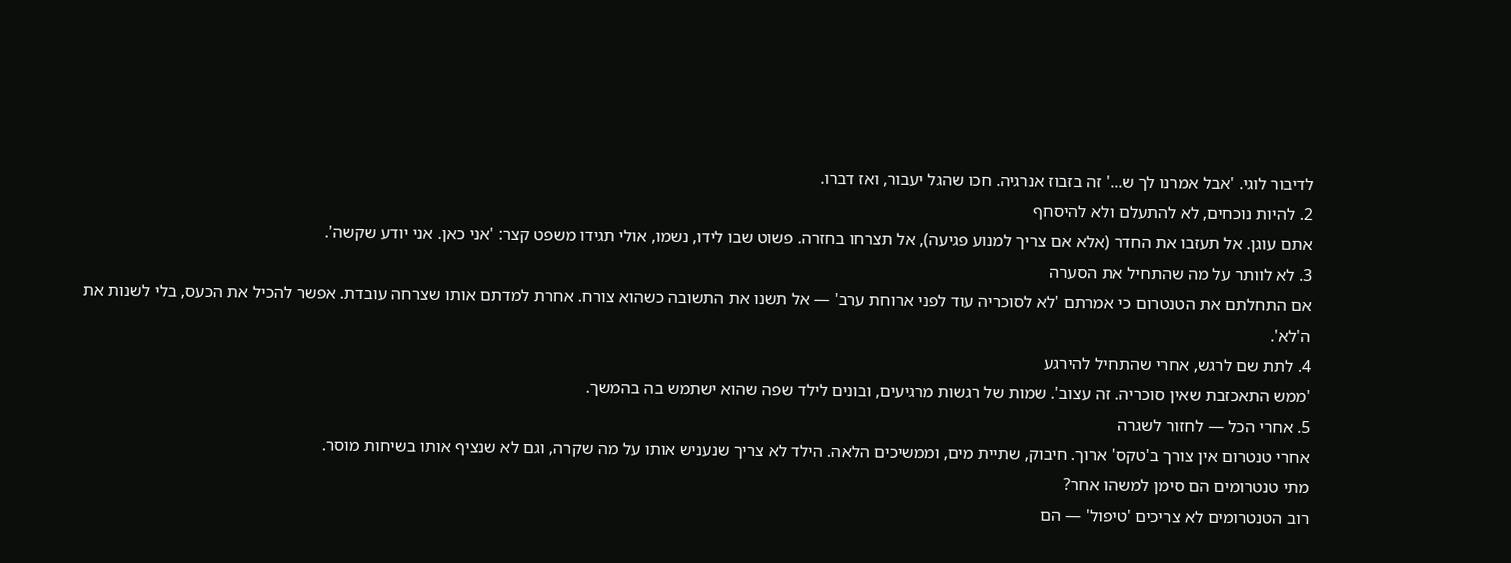לדיבור לוגי. 'אבל אמרנו לך ש...' זה בזבוז אנרגיה. חכו שהגל יעבור, ואז דברו.
2. להיות נוכחים, לא להתעלם ולא להיסחף
אתם עוגן. אל תעזבו את החדר (אלא אם צריך למנוע פגיעה), אל תצרחו בחזרה. פשוט שבו לידו, נשמו, אולי תגידו משפט קצר: 'אני כאן. אני יודע שקשה'.
3. לא לוותר על מה שהתחיל את הסערה
אם התחלתם את הטנטרום כי אמרתם 'לא לסוכריה עוד לפני ארוחת ערב' — אל תשנו את התשובה כשהוא צורח. אחרת למדתם אותו שצרחה עובדת. אפשר להכיל את הכעס, בלי לשנות את ה'לא'.
4. לתת שם לרגש, אחרי שהתחיל להירגע
'ממש התאכזבת שאין סוכריה. זה עצוב'. שמות של רגשות מרגיעים, ובונים לילד שפה שהוא ישתמש בה בהמשך.
5. אחרי הכל — לחזור לשגרה
אחרי טנטרום אין צורך ב'טקס' ארוך. חיבוק, שתיית מים, וממשיכים הלאה. הילד לא צריך שנעניש אותו על מה שקרה, וגם לא שנציף אותו בשיחות מוסר.
מתי טנטרומים הם סימן למשהו אחר?
רוב הטנטרומים לא צריכים 'טיפול' — הם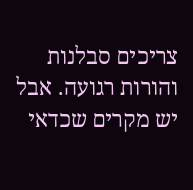צריכים סבלנות והורות רגועה. אבל יש מקרים שכדאי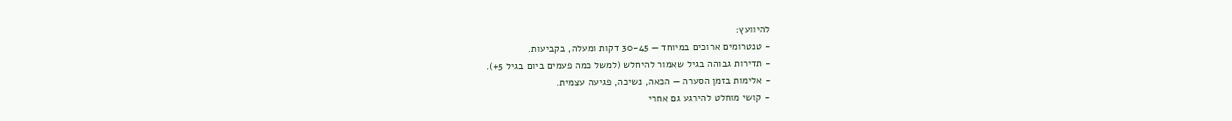להיוועץ:
- טנטרומים ארוכים במיוחד — 30-45 דקות ומעלה, בקביעות.
- תדירות גבוהה בגיל שאמור להיחלש (למשל כמה פעמים ביום בגיל 5+).
- אלימות בזמן הסערה — הכאה, נשיכה, פגיעה עצמית.
- קושי מוחלט להירגע גם אחרי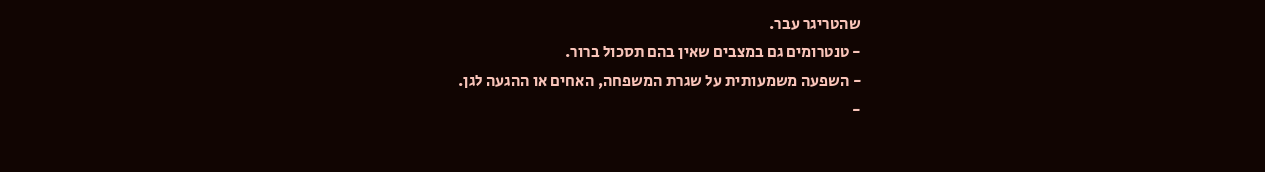שהטריגר עבר.
- טנטרומים גם במצבים שאין בהם תסכול ברור.
- השפעה משמעותית על שגרת המשפחה, האחים או ההגעה לגן.
-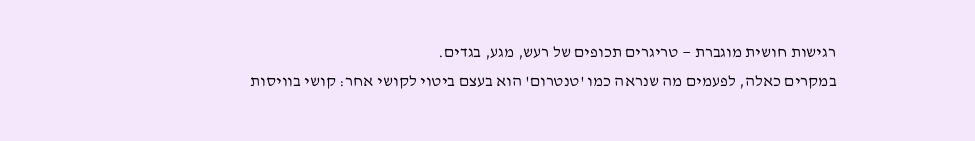רגישות חושית מוגברת — טריגרים תכופים של רעש, מגע, בגדים.
במקרים כאלה, לפעמים מה שנראה כמו 'טנטרום' הוא בעצם ביטוי לקושי אחר: קושי בוויסות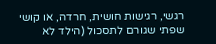רגשי, רגישות חושית, חרדה, או קושי שפתי שגורם לתסכול (הילד לא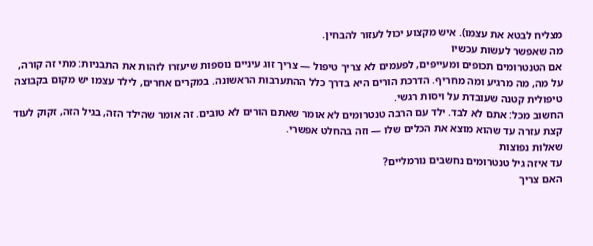מצליח לבטא את עצמו). איש מקצוע יכול לעזור להבחין.
מה שאפשר לעשות עכשיו
אם הטנטרומים תכופים ומעייפים, לפעמים לא צריך טיפול — צריך זוג עיניים נוספות שיעזרו לזהות את התבניות: מתי זה קורה, על מה, מה מרגיע ומה מחריף. הדרכת הורים היא בדרך כלל ההתערבות הראשונה. במקרים אחרים, לילד עצמו יש מקום בקבוצה טיפולית קטנה שעובדת על ויסות רגשי.
החשוב מכל: אתם לא לבד. ילד עם הרבה טנטרומים לא אומר שאתם הורים לא טובים. זה אומר שהילד הזה, בגיל הזה, זקוק לעוד קצת עזרה עד שהוא מוצא את הכלים שלו — וזה בהחלט אפשרי.
שאלות נפוצות
עד איזה גיל טנטרומים נחשבים נורמליים?
האם צריך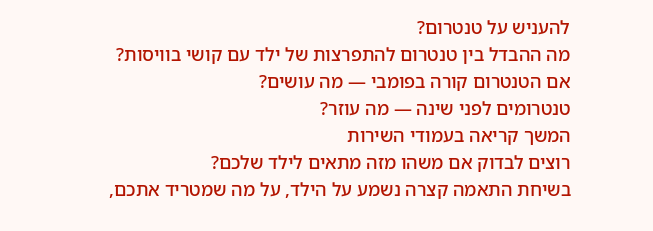להעניש על טנטרום?
מה ההבדל בין טנטרום להתפרצות של ילד עם קושי בוויסות?
אם הטנטרום קורה בפומבי — מה עושים?
טנטרומים לפני שינה — מה עוזר?
המשך קריאה בעמודי השירות
רוצים לבדוק אם משהו מזה מתאים לילד שלכם?
בשיחת התאמה קצרה נשמע על הילד, על מה שמטריד אתכם,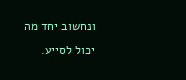ונחשוב יחד מה יכול לסייע.